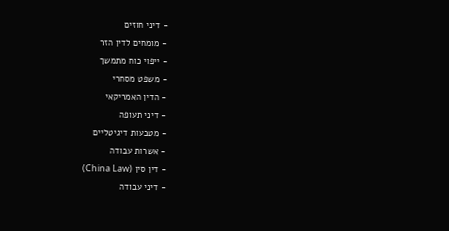- דיני חוזים
- מומחים לדין הזר
- ייפוי כוח מתמשך
- משפט מסחרי
- הדין האמריקאי
- דיני תעופה
- מטבעות דיגיטליים
- אשרות עבודה
- דין סין (China Law)
- דיני עבודה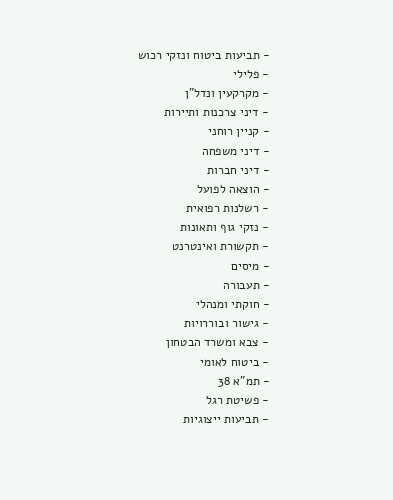- תביעות ביטוח ונזקי רכוש
- פלילי
- מקרקעין ונדל"ן
- דיני צרכנות ותיירות
- קניין רוחני
- דיני משפחה
- דיני חברות
- הוצאה לפועל
- רשלנות רפואית
- נזקי גוף ותאונות
- תקשורת ואינטרנט
- מיסים
- תעבורה
- חוקתי ומנהלי
- גישור ובוררויות
- צבא ומשרד הבטחון
- ביטוח לאומי
- תמ"א 38
- פשיטת רגל
- תביעות ייצוגיות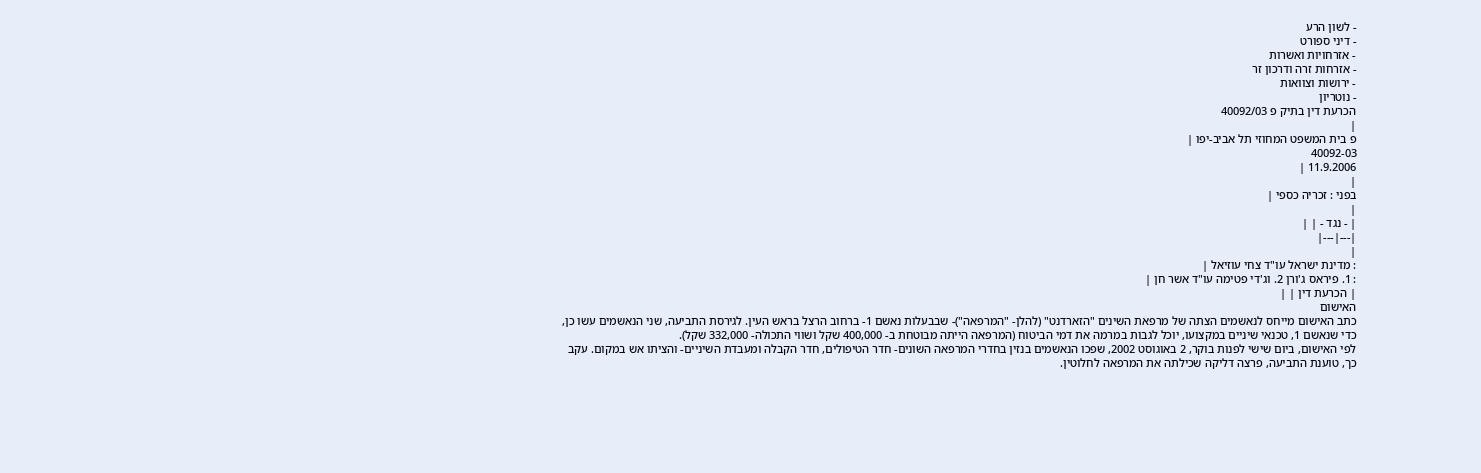- לשון הרע
- דיני ספורט
- אזרחויות ואשרות
- אזרחות זרה ודרכון זר
- ירושות וצוואות
- נוטריון
הכרעת דין בתיק פ 40092/03
|
פ בית המשפט המחוזי תל אביב-יפו |
40092-03
11.9.2006 |
|
בפני : זכריה כספי |
|
| - נגד - | |
|---|---|
|
: מדינת ישראל עו"ד צחי עוזיאל |
: 1. פיראס ג'ורן 2. וג'די פטימה עו"ד אשר חן |
| הכרעת דין | |
האישום
כתב האישום מייחס לנאשמים הצתה של מרפאת השינים "הזארדנט" (להלן- "המרפאה")- שבבעלות נאשם 1- ברחוב הרצל בראש העין. לגירסת התביעה, שני הנאשמים עשו כן, כדי שנאשם 1, טכנאי שיניים במקצועו, יוכל לגבות במרמה את דמי הביטוח (המרפאה הייתה מבוטחת ב- 400,000 שקל ושווי התכולה- 332,000 שקל).
לפי האישום, ביום שישי לפנות בוקר, 2 באוגוסט 2002, שפכו הנאשמים בנזין בחדרי המרפאה השונים- חדר הטיפולים, חדר הקבלה ומעבדת השיניים- והציתו אש במקום. עקב כך, טוענת התביעה, פרצה דליקה שכילתה את המרפאה לחלוטין.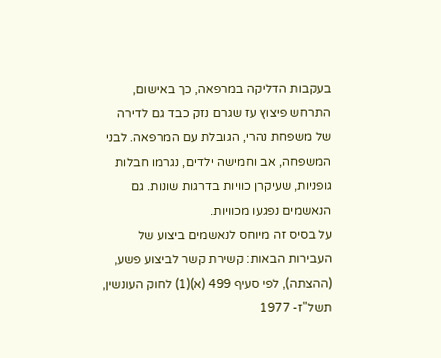בעקבות הדליקה במרפאה, כך באישום, התרחש פיצוץ עז שגרם נזק כבד גם לדירה של משפחת נהרי, הגובלת עם המרפאה. לבני המשפחה, אב וחמישה ילדים, נגרמו חבלות גופניות, שעיקרן כוויות בדרגות שונות. גם הנאשמים נפגעו מכוויות.
על בסיס זה מיוחס לנאשמים ביצוע של העבירות הבאות: קשירת קשר לביצוע פשע, (ההצתה), לפי סעיף 499 (א)(1) לחוק העונשין, תשל"ז- 1977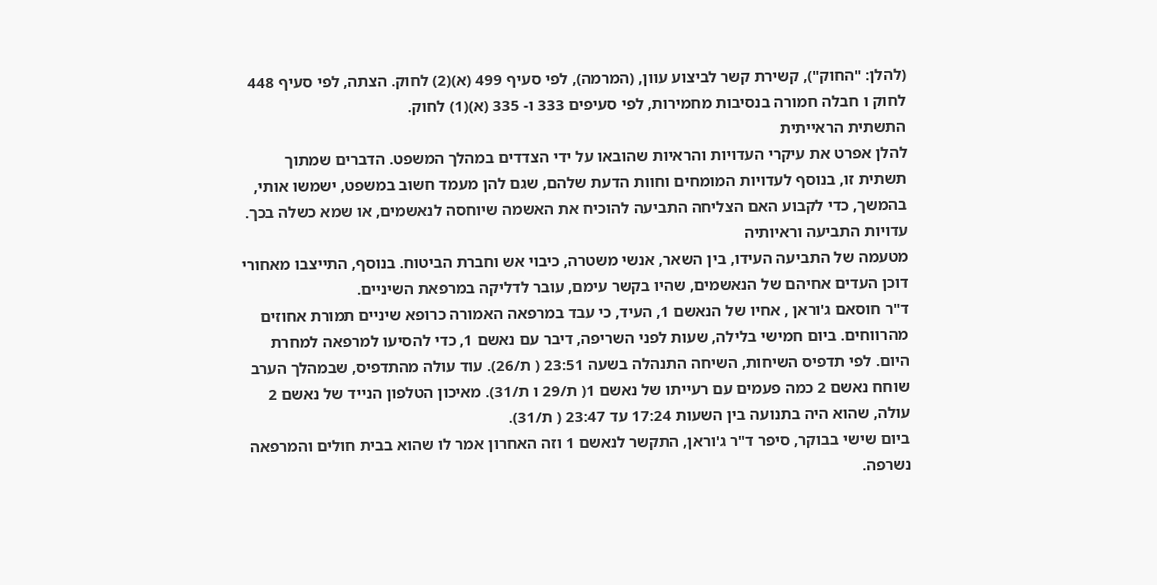(להלן: "החוק"), קשירת קשר לביצוע עוון, (המרמה), לפי סעיף 499 (א)(2) לחוק. הצתה, לפי סעיף 448 לחוק ו חבלה חמורה בנסיבות מחמירות, לפי סעיפים 333 ו- 335 (א)(1) לחוק.
התשתית הראייתית
להלן אפרט את עיקרי העדויות והראיות שהובאו על ידי הצדדים במהלך המשפט. הדברים שמתוך תשתית זו, בנוסף לעדויות המומחים וחוות הדעת שלהם, שגם להן מעמד חשוב במשפט, ישמשו אותי, בהמשך, כדי לקבוע האם הצליחה התביעה להוכיח את האשמה שיוחסה לנאשמים, או שמא כשלה בכך.
עדויות התביעה וראיותיה
מטעמה של התביעה העידו, בין השאר, אנשי משטרה, כיבוי אש וחברת הביטוח. בנוסף, התייצבו מאחורי דוכן העדים אחיהם של הנאשמים, שהיו בקשר עימם, עובר לדליקה במרפאת השיניים.
ד"ר חוסאם ג'וראן , אחיו של הנאשם 1, העיד, כי עבד במרפאה האמורה כרופא שיניים תמורת אחוזים מהרווחים. ביום חמישי בלילה, שעות לפני השריפה, דיבר עם נאשם 1, כדי להסיעו למרפאה למחרת היום. לפי תדפיס השיחות, השיחה התנהלה בשעה 23:51 ( ת/26). עוד עולה מהתדפיס, שבמהלך הערב שוחח נאשם 2 כמה פעמים עם רעייתו של נאשם 1( ת/29 ו ת/31). מאיכון הטלפון הנייד של נאשם 2 עולה, שהוא היה בתנועה בין השעות 17:24 עד 23:47 ( ת/31).
ביום שישי בבוקר, סיפר ד"ר ג'וראן, התקשר לנאשם 1 וזה האחרון אמר לו שהוא בבית חולים והמרפאה נשרפה.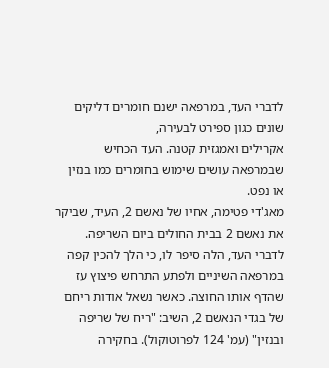לדברי העד, במרפאה ישנם חומרים דליקים שונים כגון ספירט לבעירה,
אקרילים ואמגזית קטנה. העד הכחיש שבמרפאה עושים שימוש בחומרים כמו בנזין או נפט.
מאג'די פטימה, אחיו של נאשם 2, העיד, שביקר את נאשם 2 בבית החולים ביום השריפה. לדברי העד, הלה סיפר לו, כי הלך להכין קפה במרפאה השיניים ולפתע התרחש פיצוץ עז שהדף אותו החוצה. כאשר נשאל אודות ריחם של בגדי הנאשם 2, השיב: "ריח של שריפה ובנזין" (עמ' 124 לפרוטוקול). בחקירה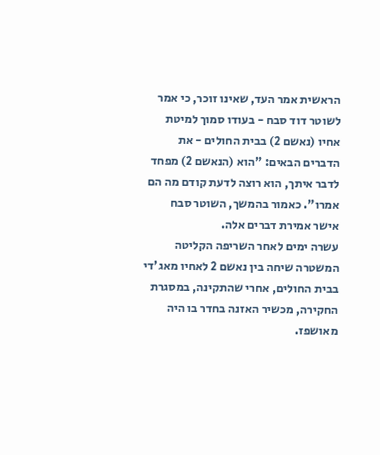הראשית אמר העד, שאינו זוכר, כי אמר לשוטר דוד סבח - בעודו סמוך למיטת אחיו (נאשם 2) בבית החולים - את הדברים הבאים: "הוא (הנאשם 2) מפחד לדבר איתך, הוא רוצה לדעת קודם מה הם אמרו". כאמור בהמשך, השוטר סבח אישר אמירת דברים אלה.
עשרה ימים לאחר השריפה הקליטה המשטרה שיחה בין נאשם 2 לאחיו מאג'די בבית החולים, אחרי שהתקינה, במסגרת החקירה, מכשיר האזנה בחדר בו היה מאושפז.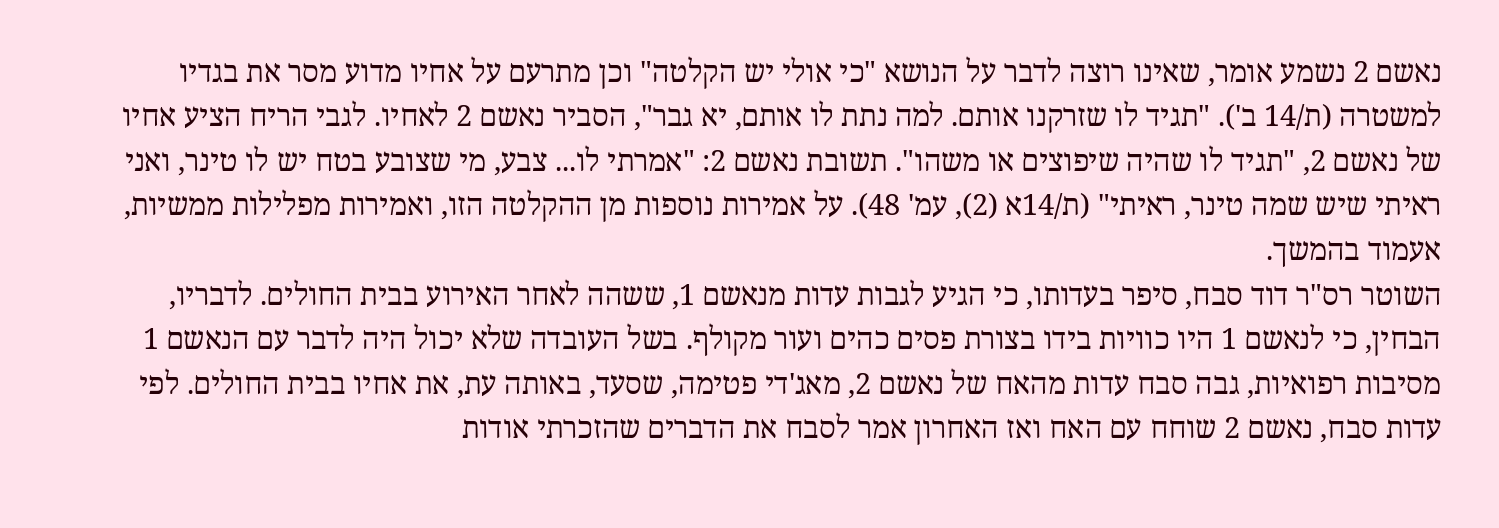נאשם 2 נשמע אומר, שאינו רוצה לדבר על הנושא "כי אולי יש הקלטה" וכן מתרעם על אחיו מדוע מסר את בגדיו למשטרה (ת/14 ב'). "תגיד לו שזרקנו אותם. למה נתת לו אותם, יא גבר", הסביר נאשם 2 לאחיו. לגבי הריח הציע אחיו של נאשם 2, "תגיד לו שהיה שיפוצים או משהו". תשובת נאשם 2: "אמרתי לו... צבע, מי שצובע בטח יש לו טינר, ואני ראיתי שיש שמה טינר, ראיתי" (ת/14א (2), עמ' 48). על אמירות נוספות מן ההקלטה הזו, ואמירות מפלילות ממשיות, אעמוד בהמשך.
השוטר רס"ר דוד סבח, סיפר בעדותו, כי הגיע לגבות עדות מנאשם 1, ששהה לאחר האירוע בבית החולים. לדבריו, הבחין, כי לנאשם 1 היו כוויות בידו בצורת פסים כהים ועור מקולף. בשל העובדה שלא יכול היה לדבר עם הנאשם 1 מסיבות רפואיות, גבה סבח עדות מהאח של נאשם 2, מאג'די פטימה, שסעד, באותה עת, את אחיו בבית החולים. לפי עדות סבח, נאשם 2 שוחח עם האח ואז האחרון אמר לסבח את הדברים שהזכרתי אודות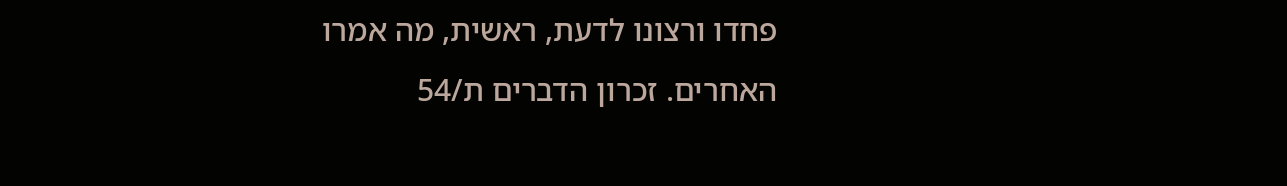פחדו ורצונו לדעת, ראשית, מה אמרו האחרים. זכרון הדברים ת/54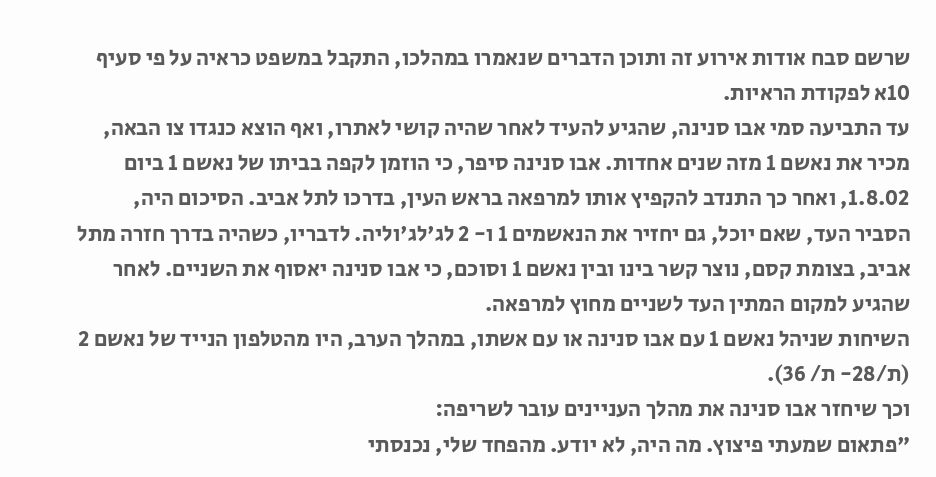שרשם סבח אודות אירוע זה ותוכן הדברים שנאמרו במהלכו, התקבל במשפט כראיה על פי סעיף 10א לפקודת הראיות.
עד התביעה סמי אבו סנינה, שהגיע להעיד לאחר שהיה קושי לאתרו, ואף הוצא כנגדו צו הבאה, מכיר את נאשם 1 מזה שנים אחדות. אבו סנינה סיפר, כי הוזמן לקפה בביתו של נאשם 1 ביום 1.8.02, ואחר כך התנדב להקפיץ אותו למרפאה בראש העין, בדרכו לתל אביב. הסיכום היה, הסביר העד, שאם יוכל, גם יחזיר את הנאשמים 1 ו- 2 לג'לג'וליה. לדבריו, כשהיה בדרך חזרה מתל אביב, בצומת קסם, נוצר קשר בינו ובין נאשם 1 וסוכם, כי אבו סנינה יאסוף את השניים. לאחר שהגיע למקום המתין העד לשניים מחוץ למרפאה.
השיחות שניהל נאשם 1 עם אבו סנינה או עם אשתו, במהלך הערב, היו מהטלפון הנייד של נאשם 2 (ת/28- ת/ 36).
וכך שיחזר אבו סנינה את מהלך העניינים עובר לשריפה:
"פתאום שמעתי פיצוץ. מה היה, לא יודע. מהפחד שלי, נכנסתי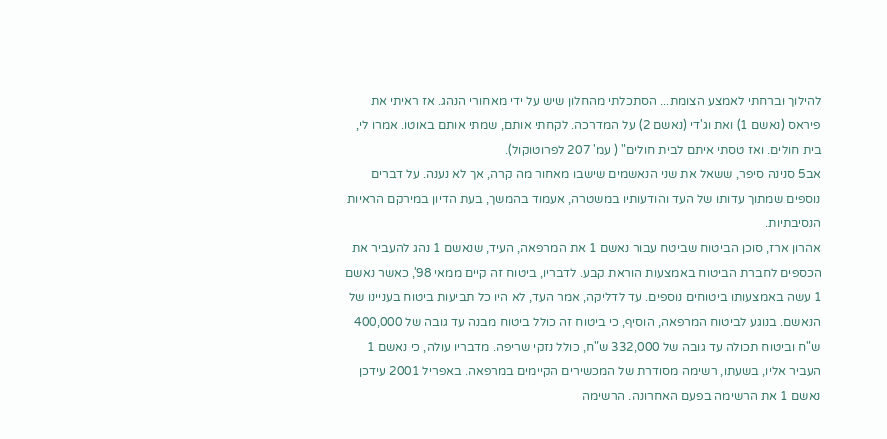להילוך וברחתי לאמצע הצומת... הסתכלתי מהחלון שיש על ידי מאחורי הנהג. אז ראיתי את פיראס (נאשם 1) ואת וג'די (נאשם 2) על המדרכה. לקחתי אותם, שמתי אותם באוטו. אמרו לי, בית חולים. ואז טסתי איתם לבית חולים" ( עמ' 207 לפרוטוקול).
אב5 סנינה סיפר, ששאל את שני הנאשמים שישבו מאחור מה קרה, אך לא נענה. על דברים נוספים שמתוך עדותו של העד והודעותיו במשטרה, אעמוד בהמשך, בעת הדיון במירקם הראיות הנסיבתיות.
אהרון ארז, סוכן הביטוח שביטח עבור נאשם 1 את המרפאה, העיד, שנאשם 1 נהג להעביר את הכספים לחברת הביטוח באמצעות הוראת קבע. לדבריו, ביטוח זה קיים ממאי 98', כאשר נאשם 1 עשה באמצעותו ביטוחים נוספים. עד לדליקה, אמר העד, לא היו כל תביעות ביטוח בעניינו של הנאשם. בנוגע לביטוח המרפאה, הוסיף, כי ביטוח זה כולל ביטוח מבנה עד גובה של 400,000 ש"ח וביטוח תכולה עד גובה של 332,000 ש"ח, כולל נזקי שריפה. מדבריו עולה, כי נאשם 1 העביר אליו, בשעתו, רשימה מסודרת של המכשירים הקיימים במרפאה. באפריל 2001 עידכן נאשם 1 את הרשימה בפעם האחרונה. הרשימה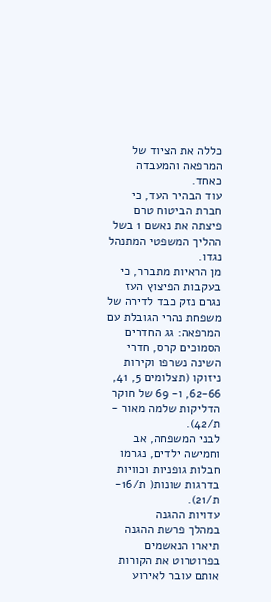כללה את הציוד של המרפאה והמעבדה כאחד.
עוד הבהיר העד, כי חברת הביטוח טרם פיצתה את נאשם 1 בשל ההליך המשפטי המתנהל נגדו.
מן הראיות מתברר, כי בעקבות הפיצוץ העז נגרם נזק כבד לדירה של משפחת נהרי הגובלת עם המרפאה: גג החדרים הסמוכים קרס, חדרי השינה נשרפו וקירות ניזוקו (תצלומים 5, 41, 62-66, ו- 69 של חוקר הדליקות שלמה מאור - ת/42).
לבני המשפחה, אב וחמישה ילדים, נגרמו חבלות גופניות וכוויות בדרגות שונות( ת/16-ת/21).
עדויות ההגנה
במהלך פרשת ההגנה תיארו הנאשמים בפרוטרוט את הקורות אותם עובר לאירוע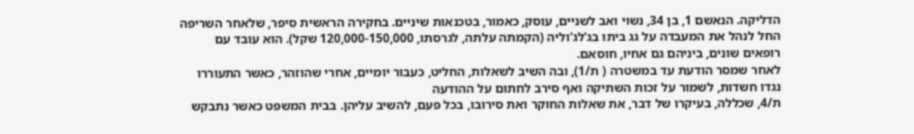הדליקה. הנאשם 1, בן 34, נשוי ואב לשניים, עוסק, כאמור, בטכנאות שיניים. בחקירה הראשית סיפר, שלאחר השריפה החל לנהל את המעבדה על גג ביתו בג'לג'וליה (הקמתה עלתה, לגרסתו, 120,000-150,000 שקל). הוא עובד עם רופאים שונים, ביניהם גם אחיו, חוסאם.
לאחר שמסר הודעת עד במשטרה ( ת/1), ובה השיב לשאלות, החליט, כעבור יומיים, אחרי שהוזהר, כאשר התעוררו נגדו חשדות, לשמור על זכות השתיקה ואף סירב לחתום על ההודעה
ת/4, שכללה, בעיקרו של דבר, את שאלות החוקר ואת סירובו, בכל פעם, להשיב עליהן. בבית המשפט כאשר נתבקש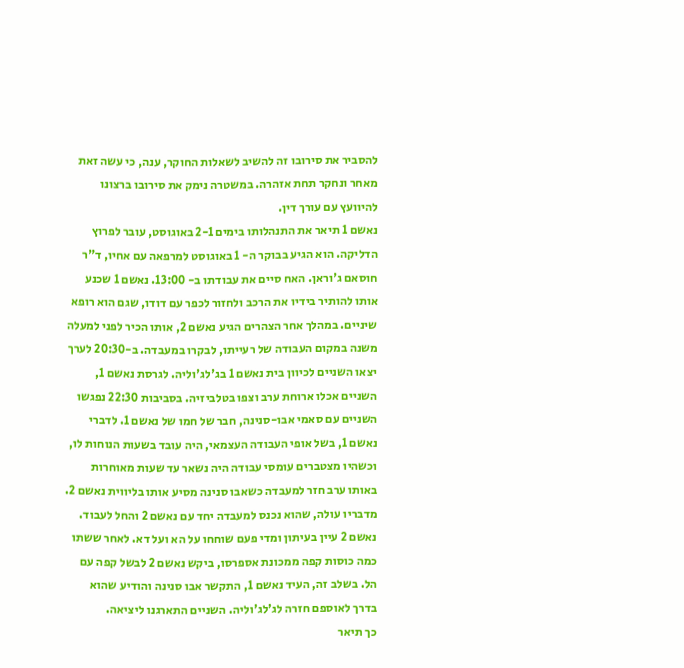להסביר את סירובו זה להשיב לשאלות החוקר, ענה, כי עשה זאת מאחר ונחקר תחת אזהרה. במשטרה נימק את סירובו ברצונו להיוועץ עם עורך דין.
נאשם 1 תיאר את התנהלותו בימים 2-1 באוגוסט, עובר לפרוץ הדליקה. הוא הגיע בבוקר ה- 1 באוגוסט למרפאה עם אחיו, ד"ר חוסאם ג'וראן. האח סיים את עבודתו ב- 13:00. נאשם 1 שכנע אותו להותיר בידיו את הרכב ולחזור לכפר עם דודו, שגם הוא רופא שיניים. במהלך אחר הצהרים הגיע נאשם 2, אותו הכיר לפני למעלה משנה במקום העבודה של רעייתו, לבקרו במעבדה. ב-20:30 לערך יצאו השניים לכיוון בית נאשם 1 בג'לג'וליה. לגרסת נאשם 1, השניים אכלו ארוחת ערב וצפו בטלביזיה. בסביבות 22:30 נפגשו השניים עם סאמי אבו-סנינה, חבר של חמו של נאשם 1. לדברי נאשם 1, בשל אופי העבודה העצמאי, היה עובד בשעות הנוחות לו, וכשהיו מצטברים עומסי עבודה היה נשאר עד שעות מאוחרות באותו ערב חזר למעבדה כשאבו סנינה מסיע אותו בליווית נאשם 2. מדבריו עולה, שהוא נכנס למעבדה יחד עם נאשם 2 והחל לעבוד. נאשם 2 עיין בעיתון ומדי פעם שוחחו על הא ועל דא. לאחר ששתו כמה כוסות קפה ממכונת אספרסו, ביקש נאשם 2 לבשל קפה עם הל. בשלב זה, העיד נאשם 1, התקשר אבו סנינה והודיע שהוא בדרך לאוספם חזרה לג'לג'וליה. השניים התארגנו ליציאה.
כך תיאר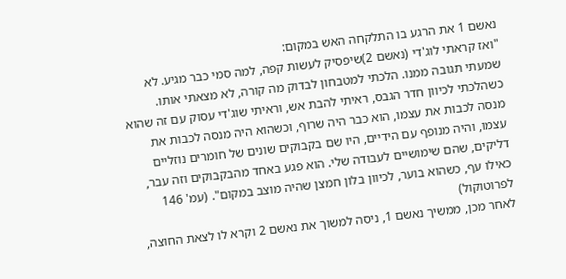נאשם 1 את הרגע בו התלקחה האש במקום:
"ואז קראתי לוג'די (נאשם 2)שיפסיק לעשות קפה, למה סמי כבר מגיע. לא שמעתי תגובה ממנו. הלכתי למטבחון לבדוק מה קורה, לא מצאתי אותו. כשהלכתי לכיוון חדר הגבס, ראיתי להבת אש, וראיתי שוג'די עסוק עם זה שהוא מנסה לכבות את עצמו, הוא כבר היה שרוף, וכשהוא היה מנסה לכבות את עצמו, והיה מנופף עם הידיים, היו שם בקבוקים שונים של חומרים נוזליים דליקים, שהם שימושיים לעבודה שלי. הוא פגע באחד מהבקבוקים וזה עבר, כאילו עף, כשהוא בוער, לכיוון בלון חמצן שהיה מוצב במקום". (עמ' 146 לפרוטוקול)
לאחר מכן, ממשיך נאשם 1, ניסה למשוך את נאשם 2 וקרא לו לצאת החוצה,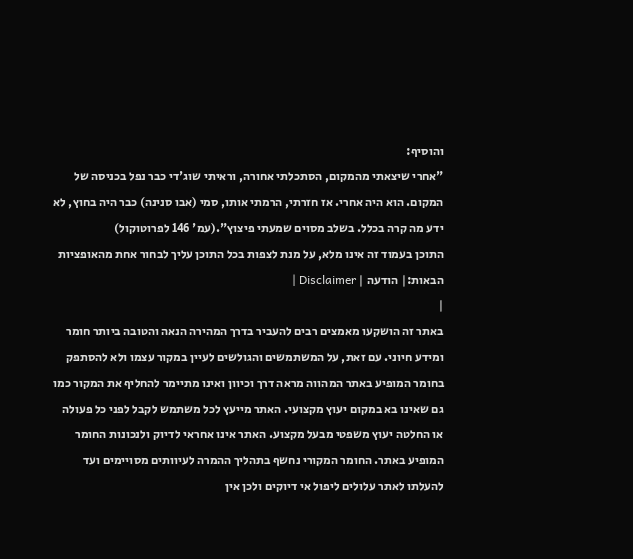והוסיף:
"אחרי שיצאתי מהמקום, הסתכלתי אחורה, וראיתי שוג'די כבר נפל בכניסה של המקום. הוא היה אחרי. אז חזרתי, הרמתי אותו, סמי (אבו סנינה) כבר היה בחוץ, לא ידע מה קרה בכלל. בשלב מסוים שמעתי פיצוץ".(עמ' 146 לפרוטוקול)
התוכן בעמוד זה אינו מלא, על מנת לצפות בכל התוכן עליך לבחור אחת מהאופציות הבאות:| הודעה | Disclaimer |
|
באתר זה הושקעו מאמצים רבים להעביר בדרך המהירה הנאה והטובה ביותר חומר ומידע חיוני. עם זאת, על המשתמשים והגולשים לעיין במקור עצמו ולא להסתפק בחומר המופיע באתר המהווה מראה דרך וכיוון ואינו מתיימר להחליף את המקור כמו גם שאינו בא במקום יעוץ מקצועי. האתר מייעץ לכל משתמש לקבל לפני כל פעולה או החלטה יעוץ משפטי מבעל מקצוע. האתר אינו אחראי לדיוק ולנכונות החומר המופיע באתר. החומר המקורי נחשף בתהליך ההמרה לעיוותים מסויימים ועד להעלתו לאתר עלולים ליפול אי דיוקים ולכן אין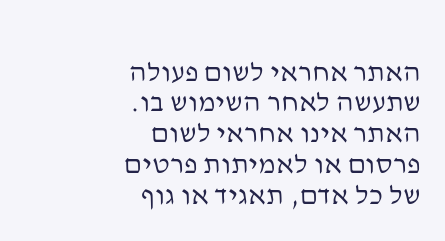האתר אחראי לשום פעולה שתעשה לאחר השימוש בו. האתר אינו אחראי לשום פרסום או לאמיתות פרטים של כל אדם, תאגיד או גוף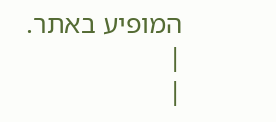המופיע באתר. |
|